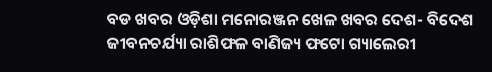ବଡ ଖବର ଓଡ଼ିଶା ମନୋରଞ୍ଜନ ଖେଳ ଖବର ଦେଶ- ବିଦେଶ ଜୀବନଚର୍ଯ୍ୟା ରାଶିଫଳ ବାଣିଜ୍ୟ ଫଟୋ ଗ୍ୟାଲେରୀ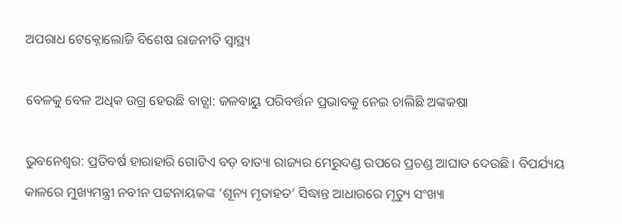ଅପରାଧ ଟେକ୍ନୋଲୋଜି ବିଶେଷ ରାଜନୀତି ସ୍ଵାସ୍ଥ୍ୟ

ବେଳକୁ ବେଳ ଅଧିକ ଉଗ୍ର ହେଉଛି ବାତ୍ଯା: ଜଳବାୟୁ ପରିବର୍ତ୍ତନ ପ୍ରଭାବକୁ ନେଇ ଚାଲିଛି ଅଙ୍କକଷା

ଭୁବନେଶ୍ବର: ପ୍ରତିବର୍ଷ ହାରାହାରି ଗୋଟିଏ ବଡ଼ ବାତ୍ୟା ରାଜ୍ୟର ମେରୁଦଣ୍ଡ ଉପରେ ପ୍ରଚଣ୍ଡ ଆଘାତ ଦେଉଛି। ବିପର୍ଯ୍ୟୟ କାଳରେ ମୁଖ୍ୟମନ୍ତ୍ରୀ ନବୀନ ପଟ୍ଟନାୟକଙ୍କ ‘ଶୂନ୍ୟ ମୃତାହତ’ ସିଦ୍ଧାନ୍ତ ଆଧାରରେ ମୃତ୍ୟୁ ସଂଖ୍ୟା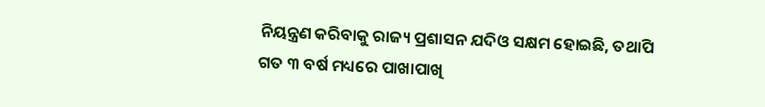ନିୟନ୍ତ୍ରଣ କରିବାକୁ ରାଜ୍ୟ ପ୍ରଶାସନ ଯଦିଓ ସକ୍ଷମ ହୋଇଛି, ତଥାପି ଗତ ୩ ବର୍ଷ ମଧ୍ୟରେ ପାଖାପାଖି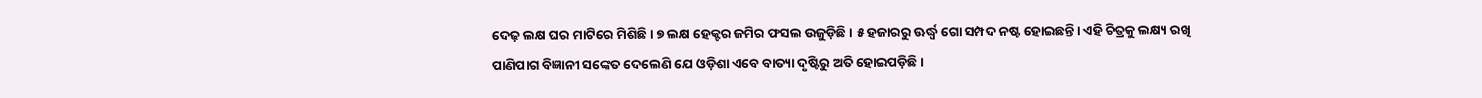ଦେଢ଼ ଲକ୍ଷ ଘର ମାଟିରେ ମିଶିଛି। ୭ ଲକ୍ଷ ହେକ୍ଟର ଜମିର ଫସଲ ଉଜୁଡ଼ିଛି। ୫ ହଜାରରୁ ଊର୍ଦ୍ଧ୍ୱ ଗୋ ସମ୍ପଦ ନଷ୍ଟ ହୋଇଛନ୍ତି। ଏହି ଚିତ୍ରକୁ ଲକ୍ଷ୍ୟ ରଖି ପାଣିପାଗ ବିଜ୍ଞାନୀ ସଙ୍କେତ ଦେଲେଣି ଯେ ଓଡ଼ିଶା ଏବେ ବାତ୍ୟା ଦୃଷ୍ଟିରୁ ଅତି ହୋଇପଡ଼ିଛି ।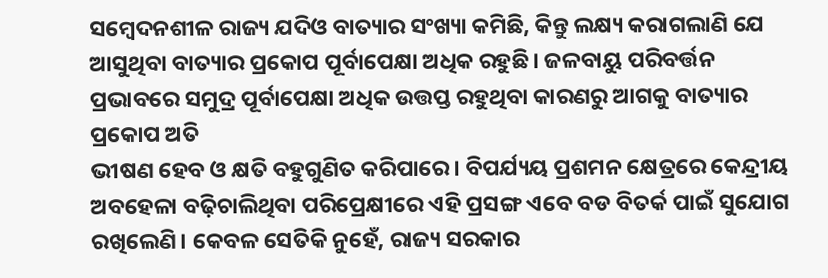ସମ୍ବେଦନଶୀଳ ରାଜ୍ୟ ଯଦିଓ ବାତ୍ୟାର ସଂଖ୍ୟା କମିଛି, କିନ୍ତୁ ଲକ୍ଷ୍ୟ କରାଗଲାଣି ଯେ ଆସୁଥିବା ବାତ୍ୟାର ପ୍ରକୋପ ପୂର୍ବାପେକ୍ଷା ଅଧିକ ରହୁଛି। ଜଳବାୟୁ ପରିବର୍ତ୍ତନ ପ୍ରଭାବରେ ସମୁଦ୍ର ପୂର୍ବାପେକ୍ଷା ଅଧିକ ଉତ୍ତପ୍ତ ରହୁଥିବା କାରଣରୁ ଆଗକୁ ବାତ୍ୟାର ପ୍ରକୋପ ଅତି
ଭୀଷଣ ହେବ ଓ କ୍ଷତି ବହୁଗୁଣିତ କରିପାରେ। ବିପର୍ଯ୍ୟୟ ପ୍ରଶମନ କ୍ଷେତ୍ରରେ କେନ୍ଦ୍ରୀୟ ଅବହେଳା ବଢ଼ିଚାଲିଥିବା ପରିପ୍ରେକ୍ଷୀରେ ଏହି ପ୍ରସଙ୍ଗ ଏବେ ବଡ ବିତର୍କ ପାଇଁ ସୁଯୋଗ ରଖିଲେଣି। କେବଳ ସେତିକି ନୁହେଁ, ରାଜ୍ୟ ସରକାର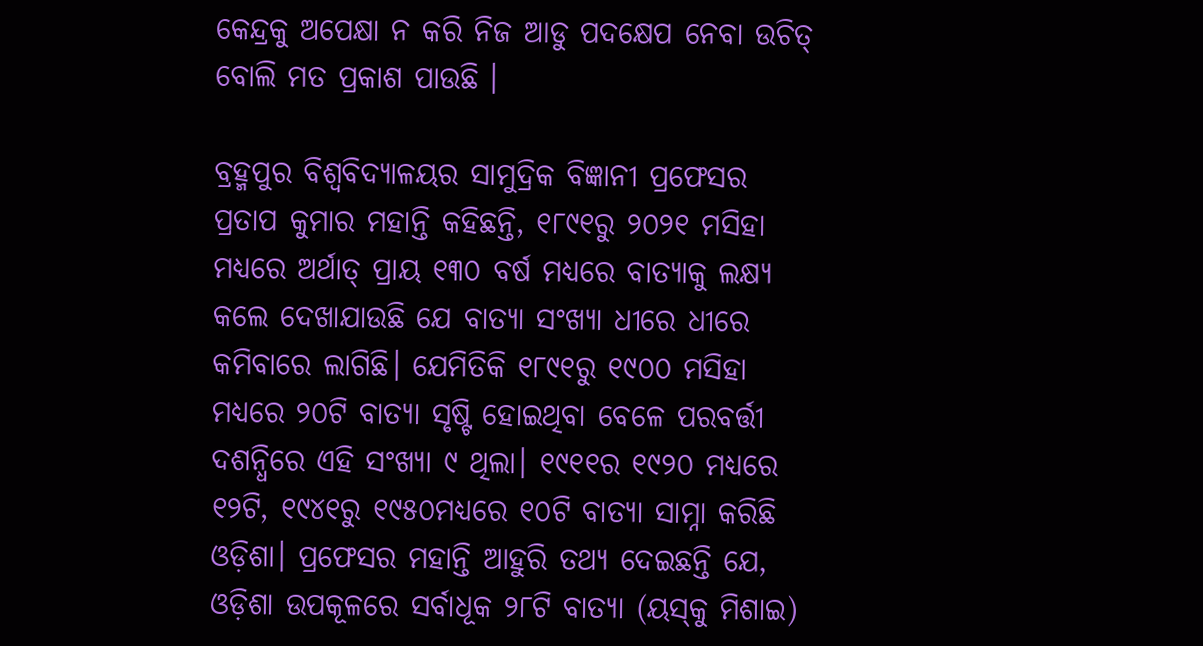କେନ୍ଦ୍ରକୁ ଅପେକ୍ଷା ନ କରି ନିଜ ଆଡୁ ପଦକ୍ଷେପ ନେବା ଉଚିତ୍ ବୋଲି ମତ ପ୍ରକାଶ ପାଉଛି ।

ବ୍ରହ୍ମପୁର ବିଶ୍ବବିଦ୍ୟାଳୟର ସାମୁଦ୍ରିକ ବିଜ୍ଞାନୀ ପ୍ରଫେସର ପ୍ରତାପ କୁମାର ମହାନ୍ତି କହିଛନ୍ତି, ୧୮୯୧ରୁ ୨୦୨୧ ମସିହା ମଧ୍ୟରେ ଅର୍ଥାତ୍ ପ୍ରାୟ ୧୩୦ ବର୍ଷ ମଧ୍ୟରେ ବାତ୍ୟାକୁ ଲକ୍ଷ୍ୟ କଲେ ଦେଖାଯାଉଛି ଯେ ବାତ୍ୟା ସଂଖ୍ୟା ଧୀରେ ଧୀରେ କମିବାରେ ଲାଗିଛି। ଯେମିତିକି ୧୮୯୧ରୁ ୧୯୦୦ ମସିହା ମଧ୍ୟରେ ୨୦ଟି ବାତ୍ୟା ସୃଷ୍ଟି ହୋଇଥିବା ବେଳେ ପରବର୍ତ୍ତୀ ଦଶନ୍ଧିରେ ଏହି ସଂଖ୍ୟା ୯ ଥିଲା। ୧୯୧୧ର ୧୯୨୦ ମଧ୍ୟରେ ୧୨ଟି, ୧୯୪୧ରୁ ୧୯୫୦ମଧ୍ୟରେ ୧୦ଟି ବାତ୍ୟା ସାମ୍ନା କରିଛି ଓଡ଼ିଶା। ପ୍ରଫେସର ମହାନ୍ତି ଆହୁରି ତଥ୍ୟ ଦେଇଛନ୍ତି ଯେ, ଓଡ଼ିଶା ଉପକୂଳରେ ସର୍ବାଧୂକ ୨୮ଟି ବାତ୍ୟା (ୟସ୍‌କୁ ମିଶାଇ)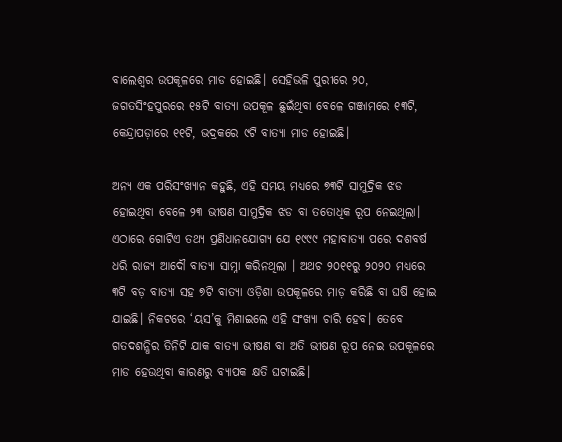ବାଲେଶ୍ବର ଉପକୂଳରେ ମାଡ ହୋଇଛି। ସେହିଭଳି ପୁରୀରେ ୨୦, ଜଗତସିଂହପୁରରେ ୧୫ଟି ବାତ୍ୟା ଉପକୂଳ ଛୁଇଁଥିବା ବେଳେ ଗଞ୍ଜାମରେ ୧୩ଟି, କେନ୍ଦ୍ରାପଡ଼ାରେ ୧୧ଟି, ଭଦ୍ରକରେ ୯ଟି ବାତ୍ୟା ମାଡ ହୋଇଛି।

ଅନ୍ୟ ଏକ ପରିସଂଖ୍ୟାନ କହୁଛି, ଏହି ସମୟ ମଧ୍ୟରେ ୭୩ଟି ସାମୁଦ୍ରିକ ଝଡ ହୋଇଥିବା ବେଳେ ୨୩ ଭୀଷଣ ସାମୁଦ୍ରିକ ଝଡ ବା ତତୋଧିକ ରୂପ ନେଇଥିଲା। ଏଠାରେ ଗୋଟିଏ ତଥ୍ୟ ପ୍ରଣିଧାନଯୋଗ୍ୟ ଯେ ୧୯୯୯ ମହାବାତ୍ୟା ପରେ ଦଶବର୍ଷ ଧରି ରାଜ୍ୟ ଆଦୌ ବାତ୍ୟା ସାମ୍ନା କରିନଥିଲା । ଅଥଚ ୨୦୧୧ରୁ ୨୦୨୦ ମଧ୍ୟରେ ୩ଟି ବଡ଼ ବାତ୍ୟା ସହ ୭ଟି ବାତ୍ୟା ଓଡ଼ିଶା ଉପକୂଳରେ ମାଡ଼ କରିଛି ବା ଘଷି ହୋଇ ଯାଇଛି। ନିକଟରେ ‘ୟସ’କୁ ମିଶାଇଲେ ଏହି ସଂଖ୍ୟା ଚାରି ହେବ। ତେବେ ଗତଦଶନ୍ଧିର ତିନିଟି ଯାକ ବାତ୍ୟା ଭୀଷଣ ବା ଅତି ଭୀଷଣ ରୂପ ନେଇ ଉପକୂଳରେ ମାଡ ହେଉଥିବା କାରଣରୁ ବ୍ୟାପକ କ୍ଷତି ଘଟାଇଛି।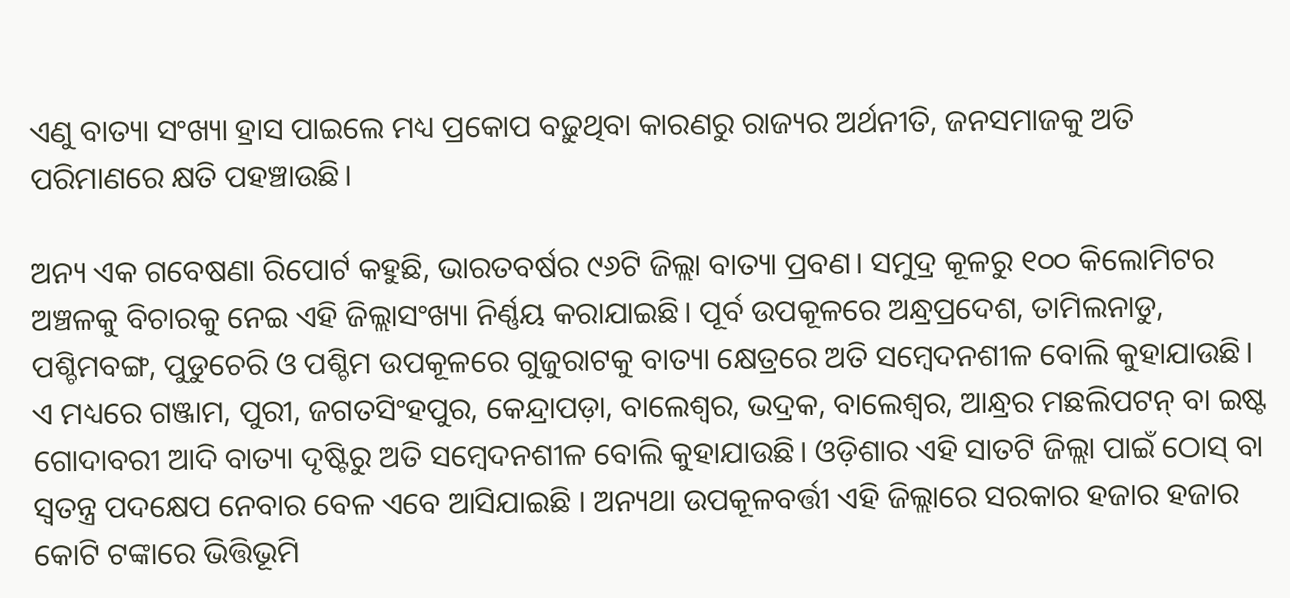ଏଣୁ ବାତ୍ୟା ସଂଖ୍ୟା ହ୍ରାସ ପାଇଲେ ମଧ୍ୟ ପ୍ରକୋପ ବଢ଼ୁଥିବା କାରଣରୁ ରାଜ୍ୟର ଅର୍ଥନୀତି, ଜନସମାଜକୁ ଅତି ପରିମାଣରେ କ୍ଷତି ପହଞ୍ଚାଉଛି।

ଅନ୍ୟ ଏକ ଗବେଷଣା ରିପୋର୍ଟ କହୁଛି, ଭାରତବର୍ଷର ୯୬ଟି ଜିଲ୍ଲା ବାତ୍ୟା ପ୍ରବଣ। ସମୁଦ୍ର କୂଳରୁ ୧୦୦ କିଲୋମିଟର ଅଞ୍ଚଳକୁ ବିଚାରକୁ ନେଇ ଏହି ଜିଲ୍ଲାସଂଖ୍ୟା ନିର୍ଣ୍ଣୟ କରାଯାଇଛି। ପୂର୍ବ ଉପକୂଳରେ ଅନ୍ଧ୍ରପ୍ରଦେଶ, ତାମିଲନାଡୁ, ପଶ୍ଚିମବଙ୍ଗ, ପୁଡୁଚେରି ଓ ପଶ୍ଚିମ ଉପକୂଳରେ ଗୁଜୁରାଟକୁ ବାତ୍ୟା କ୍ଷେତ୍ରରେ ଅତି ସମ୍ବେଦନଶୀଳ ବୋଲି କୁହାଯାଉଛି। ଏ ମଧ୍ୟରେ ଗଞ୍ଜାମ, ପୁରୀ, ଜଗତସିଂହପୁର, କେନ୍ଦ୍ରାପଡ଼ା, ବାଲେଶ୍ବର, ଭଦ୍ରକ, ବାଲେଶ୍ବର, ଆନ୍ଧ୍ରର ମଛଲିପଟନ୍‌ ବା ଇଷ୍ଟ ଗୋଦାବରୀ ଆଦି ବାତ୍ୟା ଦୃଷ୍ଟିରୁ ଅତି ସମ୍ବେଦନଶୀଳ ବୋଲି କୁହାଯାଉଛି। ଓଡ଼ିଶାର ଏହି ସାତଟି ଜିଲ୍ଲା ପାଇଁ ଠୋସ୍ ବା ସ୍ଵତନ୍ତ୍ର ପଦକ୍ଷେପ ନେବାର ବେଳ ଏବେ ଆସିଯାଇଛି । ଅନ୍ୟଥା ଉପକୂଳବର୍ତ୍ତୀ ଏହି ଜିଲ୍ଲାରେ ସରକାର ହଜାର ହଜାର କୋଟି ଟଙ୍କାରେ ଭିତ୍ତିଭୂମି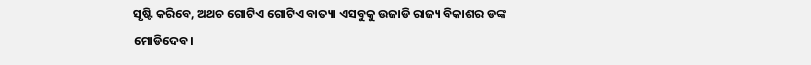ସୃଷ୍ଟି କରିବେ, ଅଥଚ ଗୋଟିଏ ଗୋଟିଏ ବାତ୍ୟା ଏସବୁକୁ ଉଜାଡି ରାଜ୍ୟ ବିକାଶର ଡଙ୍କ ମୋଡିଦେବ।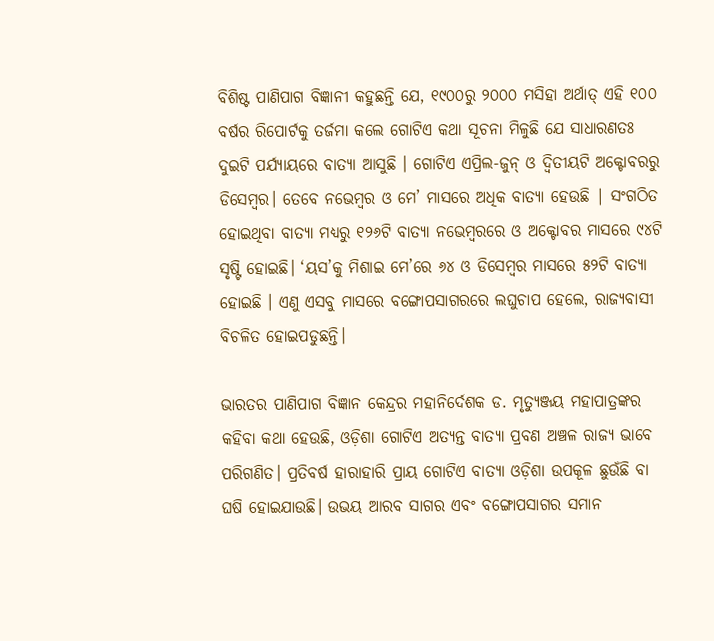ବିଶିଷ୍ଟ ପାଣିପାଗ ବିଜ୍ଞାନୀ କହୁଛନ୍ତି ଯେ, ୧୯୦୦ରୁ ୨୦୦୦ ମସିହା ଅର୍ଥାତ୍ ଏହି ୧୦୦ ବର୍ଷର ରିପୋର୍ଟକୁ ତର୍ଜମା କଲେ ଗୋଟିଏ କଥା ସୂଚନା ମିଳୁଛି ଯେ ସାଧାରଣତଃ ଦୁଇଟି ପର୍ଯ୍ୟାୟରେ ବାତ୍ୟା ଆସୁଛି । ଗୋଟିଏ ଏପ୍ରିଲ-ଜୁନ୍ ଓ ଦ୍ବିତୀୟଟି ଅକ୍ଟୋବରରୁ ଡିସେମ୍ବର। ତେବେ ନଭେମ୍ବର ଓ ମେ’ ମାସରେ ଅଧିକ ବାତ୍ୟା ହେଉଛି | ସଂଗଠିତ ହୋଇଥିବା ବାତ୍ୟା ମଧ୍ୟରୁ ୧୨୬ଟି ବାତ୍ୟା ନଭେମ୍ବରରେ ଓ ଅକ୍ଟୋବର ମାସରେ ୯୪ଟି ସୃଷ୍ଟି ହୋଇଛି। ‘ୟସ’କୁ ମିଶାଇ ମେ’ରେ ୬୪ ଓ ଡିସେମ୍ବର ମାସରେ ୫୨ଟି ବାତ୍ୟା ହୋଇଛି । ଏଣୁ ଏସବୁ ମାସରେ ବଙ୍ଗୋପସାଗରରେ ଲଘୁଚାପ ହେଲେ, ରାଜ୍ୟବାସୀ ବିଚଳିତ ହୋଇପଡୁଛନ୍ତି।

ଭାରତର ପାଣିପାଗ ବିଜ୍ଞାନ କେନ୍ଦ୍ରର ମହାନିର୍ଦେଶକ ଡ. ମୃତ୍ୟୁଞ୍ଜୟ ମହାପାତ୍ରଙ୍କର କହିବା କଥା ହେଉଛି, ଓଡ଼ିଶା ଗୋଟିଏ ଅତ୍ୟନ୍ତ ବାତ୍ୟା ପ୍ରବଣ ଅଞ୍ଚଳ ରାଜ୍ୟ ଭାବେ ପରିଗଣିତ। ପ୍ରତିବର୍ଷ ହାରାହାରି ପ୍ରାୟ ଗୋଟିଏ ବାତ୍ୟା ଓଡ଼ିଶା ଉପକୂଳ ଛୁଉଁଛି ବା ଘଷି ହୋଇଯାଉଛି। ଉଭୟ ଆରବ ସାଗର ଏବଂ ବଙ୍ଗୋପସାଗର ସମାନ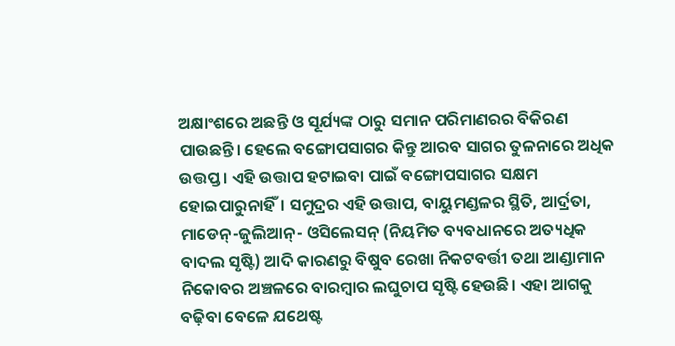ଅକ୍ଷାଂଶରେ ଅଛନ୍ତି ଓ ସୂର୍ଯ୍ୟଙ୍କ ଠାରୁ ସମାନ ପରିମାଣରର ବିକିରଣ ପାଉଛନ୍ତି। ହେଲେ ବଙ୍ଗୋପସାଗର କିନ୍ତୁ ଆରବ ସାଗର ତୁଳନାରେ ଅଧିକ ଉତ୍ତପ୍ତ । ଏହି ଉତ୍ତାପ ହଟାଇବା ପାଇଁ ବଙ୍ଗୋପସାଗର ସକ୍ଷମ ହୋଇପାରୁନାହିଁ। ସମୁଦ୍ରର ଏହି ଉତ୍ତାପ, ବାୟୁମଣ୍ଡଳର ସ୍ଥିତି, ଆର୍ଦ୍ରତା, ମାଡେନ୍‌-ଜୁଲିଆନ୍- ଓସିଲେସନ୍ (ନିୟମିତ ବ୍ୟବଧାନରେ ଅତ୍ୟଧିକ ବାଦଲ ସୃଷ୍ଟି) ଆଦି କାରଣରୁ ବିଷୁବ ରେଖା ନିକଟବର୍ତ୍ତୀ ତଥା ଆଣ୍ଡାମାନ ନିକୋବର ଅଞ୍ଚଳରେ ବାରମ୍ବାର ଲଘୁଚାପ ସୃଷ୍ଟି ହେଉଛି। ଏହା ଆଗକୁ ବଢ଼ିବା ବେଳେ ଯଥେଷ୍ଟ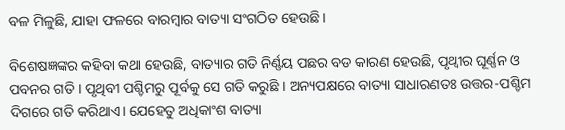ବଳ ମିଳୁଛି, ଯାହା ଫଳରେ ବାରମ୍ବାର ବାତ୍ୟା ସଂଗଠିତ ହେଉଛି।

ବିଶେଷଜ୍ଞଙ୍କର କହିବା କଥା ହେଉଛି, ବାତ୍ୟାର ଗତି ନିର୍ଣ୍ଣୟ ପଛର ବଡ କାରଣ ହେଉଛି, ପୃଥ୍ବୀର ଘୂର୍ଣ୍ଣନ ଓ ପବନର ଗତି । ପୃଥିବୀ ପଶ୍ଚିମରୁ ପୂର୍ବକୁ ସେ ଗତି କରୁଛି । ଅନ୍ୟପକ୍ଷରେ ବାତ୍ୟା ସାଧାରଣତଃ ଉତ୍ତର-ପଶ୍ଚିମ ଦିଗରେ ଗତି କରିଥାଏ। ଯେହେତୁ ଅଧିକାଂଶ ବାତ୍ୟା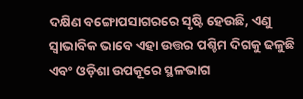ଦକ୍ଷିଣ ବଙ୍ଗୋପସାଗରରେ ସୃଷ୍ଟି ହେଉଛି, ଏଣୁ ସ୍ଵାଭାବିକ ଭାବେ ଏହା ଉତ୍ତର ପଶ୍ଚିମ ଦିଗକୁ ଢଳୁଛି ଏବଂ ଓଡ଼ିଶା ଉପକୂରେ ସ୍ଥଳଭାଗ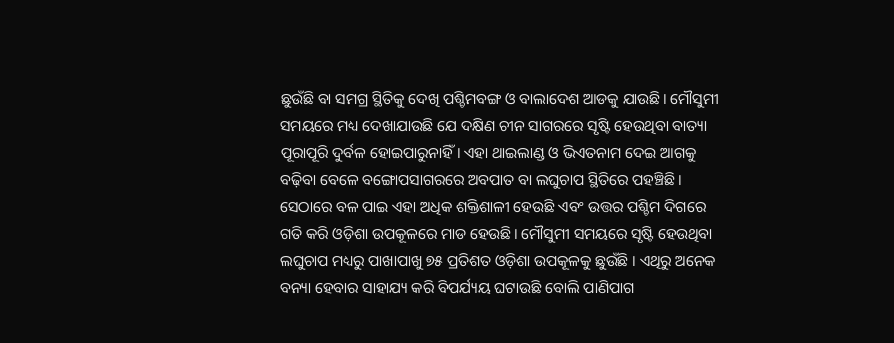ଛୁଉଁଛି ବା ସମଗ୍ର ସ୍ଥିତିକୁ ଦେଖି ପଶ୍ଚିମବଙ୍ଗ ଓ ବାଲାଦେଶ ଆଡକୁ ଯାଉଛି। ମୌସୁମୀ ସମୟରେ ମଧ୍ୟ ଦେଖାଯାଉଛି ଯେ ଦକ୍ଷିଣ ଚୀନ ସାଗରରେ ସୃଷ୍ଟି ହେଉଥିବା ବାତ୍ୟା ପୂରାପୂରି ଦୁର୍ବଳ ହୋଇପାରୁନାହିଁ। ଏହା ଥାଇଲାଣ୍ଡ ଓ ଭିଏତନାମ ଦେଇ ଆଗକୁ ବଢ଼ିବା ବେଳେ ବଙ୍ଗୋପସାଗରରେ ଅବପାତ ବା ଲଘୁଚାପ ସ୍ଥିତିରେ ପହଞ୍ଚିଛି। ସେଠାରେ ବଳ ପାଇ ଏହା ଅଧିକ ଶକ୍ତିଶାଳୀ ହେଉଛି ଏବଂ ଉତ୍ତର ପଶ୍ଚିମ ଦିଗରେ ଗତି କରି ଓଡ଼ିଶା ଉପକୂଳରେ ମାଡ ହେଉଛି। ମୌସୁମୀ ସମୟରେ ସୃଷ୍ଟି ହେଉଥିବା ଲଘୁଚାପ ମଧ୍ୟରୁ ପାଖାପାଖୁ ୭୫ ପ୍ରତିଶତ ଓଡ଼ିଶା ଉପକୂଳକୁ ଛୁଉଁଛି । ଏଥିରୁ ଅନେକ ବନ୍ୟା ହେବାର ସାହାଯ୍ୟ କରି ବିପର୍ଯ୍ୟୟ ଘଟାଉଛି ବୋଲି ପାଣିପାଗ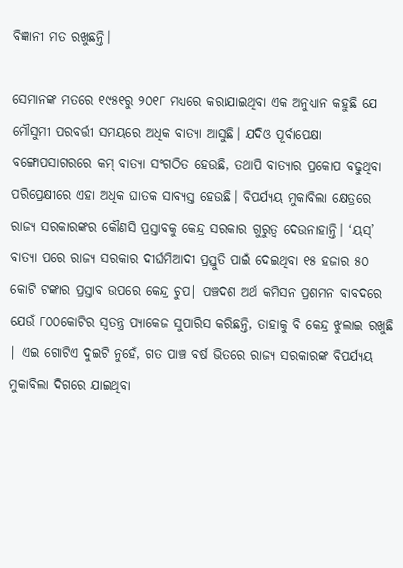ବିଜ୍ଞାନୀ ମତ ରଖୁଛନ୍ତି।

ସେମାନଙ୍କ ମତରେ ୧୯୫୧ରୁ ୨୦୧୮ ମଧ୍ୟରେ କରାଯାଇଥିବା ଏକ ଅନୁଧ୍ୟାନ କହୁଛି ଯେ ମୌସୁମୀ ପରବର୍ତ୍ତୀ ସମୟରେ ଅଧିକ ବାତ୍ୟା ଆସୁଛି। ଯଦିଓ ପୂର୍ବାପେକ୍ଷା ବଙ୍ଗୋପସାଗରରେ କମ୍ ବାତ୍ୟା ସଂଗଠିତ ହେଉଛି, ତଥାପି ବାତ୍ୟାର ପ୍ରକୋପ ବଢୁଥିବା ପରିପ୍ରେକ୍ଷୀରେ ଏହା ଅଧିକ ଘାତକ ସାବ୍ୟସ୍ତ ହେଉଛି। ବିପର୍ଯ୍ୟୟ ମୁକାବିଲା କ୍ଷେତ୍ରରେ ରାଜ୍ୟ ସରକାରଙ୍କର କୌଣସି ପ୍ରସ୍ତାବକୁ କେନ୍ଦ୍ର ସରକାର ଗୁରୁତ୍ଵ ଦେଉନାହାନ୍ତି। ‘ୟସ୍’ ବାତ୍ୟା ପରେ ରାଜ୍ୟ ସରକାର ଦୀର୍ଘମିଆଦୀ ପ୍ରସ୍ତୁତି ପାଇଁ ଦେଇଥିବା ୧୫ ହଜାର ୫୦ କୋଟି ଟଙ୍କାର ପ୍ରସ୍ତାବ ଉପରେ କେନ୍ଦ୍ର ଚୁପ| ପଞ୍ଚଦଶ ଅର୍ଥ କମିସନ ପ୍ରଶମନ ବାବଦରେ ଯେଉଁ ୮୦୦କୋଟିର ସ୍ଵତନ୍ତ୍ର ପ୍ୟାକେଜ ସୁପାରିସ କରିଛନ୍ତି, ତାହାକୁ ବି କେନ୍ଦ୍ର ଝୁଲାଇ ରଖୁଛି | ଏଇ ଗୋଟିଏ ଦୁଇଟି ନୁହେଁ, ଗତ ପାଞ୍ଚ ବର୍ଷ ଭିତରେ ରାଜ୍ୟ ସରକାରଙ୍କ ବିପର୍ଯ୍ୟୟ ମୁକାବିଲା ଦିଗରେ ଯାଇଥିବା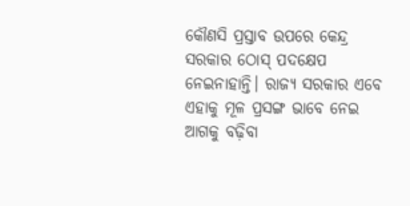କୌଣସି ପ୍ରସ୍ତାବ ଉପରେ କେନ୍ଦ୍ର ସରକାର ଠୋସ୍ ପଦକ୍ଷେପ ନେଇନାହାନ୍ତି। ରାଜ୍ୟ ସରକାର ଏବେ ଏହାକୁ ମୂଳ ପ୍ରସଙ୍ଗ ଭାବେ ନେଇ ଆଗକୁ ବଢ଼ିବା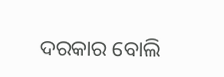ଦରକାର ବୋଲି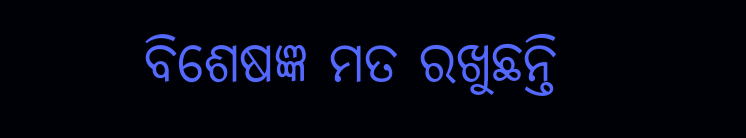ବିଶେଷଜ୍ଞ ମତ ରଖୁଛନ୍ତି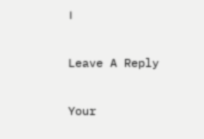।

Leave A Reply

Your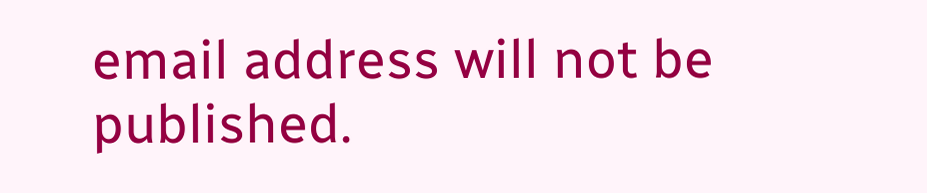email address will not be published.